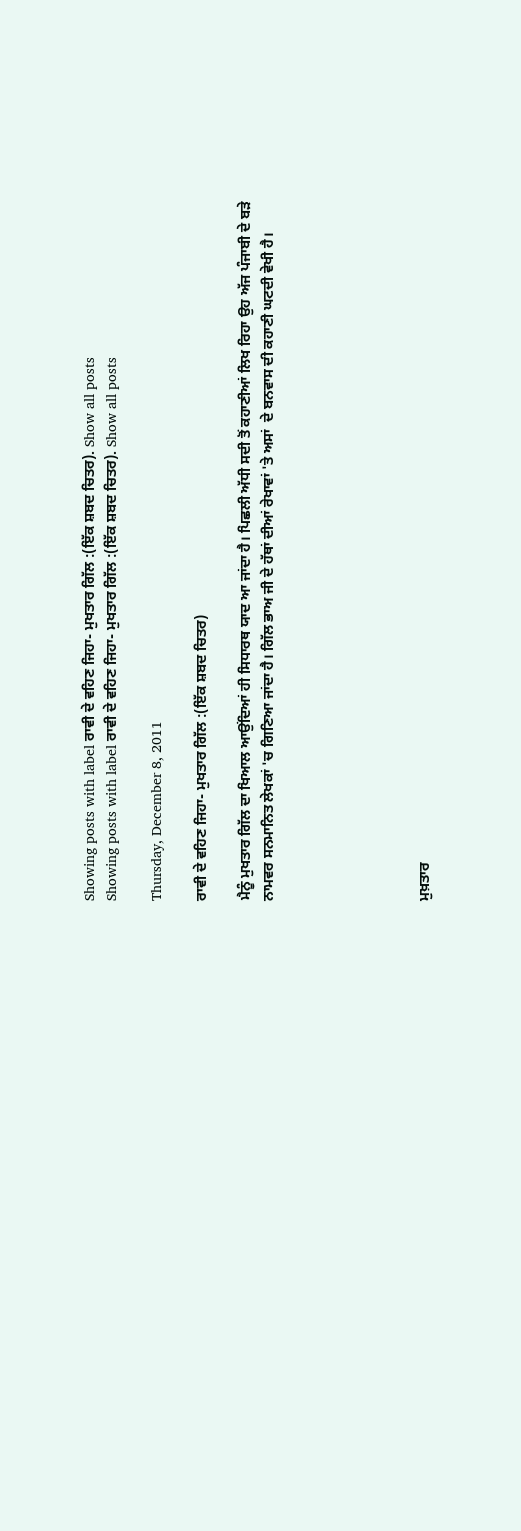Showing posts with label ਰਾਵੀ ਦੇ ਵਹਿਣ ਜਿਹਾ- ਮੁਖਤਾਰ ਗਿੱਲ :(ਇੱਕ ਸ਼ਬਦ ਚਿਤਰ). Show all posts
Showing posts with label ਰਾਵੀ ਦੇ ਵਹਿਣ ਜਿਹਾ- ਮੁਖਤਾਰ ਗਿੱਲ :(ਇੱਕ ਸ਼ਬਦ ਚਿਤਰ). Show all posts

Thursday, December 8, 2011

ਰਾਵੀ ਦੇ ਵਹਿਣ ਜਿਹਾ- ਮੁਖਤਾਰ ਗਿੱਲ :(ਇੱਕ ਸ਼ਬਦ ਚਿਤਰ)

ਮੈਨੂੰ ਮੁਖਤਾਰ ਗਿੱਲ ਦਾ ਖਿਆਲ ਆਉਂਦਿਆਂ ਹੀ ਸਿਧਾਰਥ ਯਾਦ ਆ ਜਾਂਦਾ ਹੈ। ਪਿਛਲੀ ਅੱਧੀ ਸਦੀ ਤੋਂ ਕਹਾਣੀਆਂ ਲਿਖ ਰਿਹਾ ਉਹ ਅੱਜ ਪੰਜਾਬੀ ਦੇ ਬੜੇ ਨਾਮਵਰ ਸਨਮਾਨਿਤ ਲੇਖਕਾਂ 'ਚ ਗਿਣਿਆ ਜਾਂਦਾ ਹੈ। ਗਿੱਲ ਭਾਅ ਜੀ ਦੇ ਹੱਥਾਂ ਦੀਆਂ ਰੇਖਾਵਾਂ 'ਤੇ ਅਸਾਂ  ਦੇ ਬਨਵਾਸ ਦੀ ਕਹਾਣੀ ਘਟਦੀ ਵੇਖੀ ਹੈ।






ਮੁਖ਼ਤਾਰ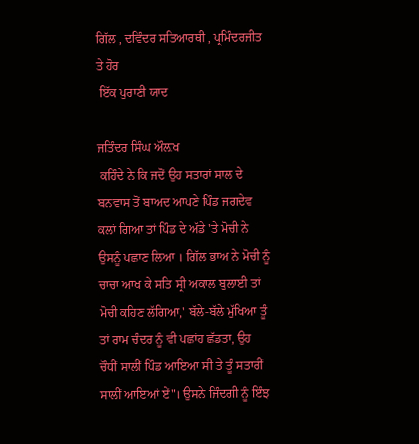ਗਿੱਲ , ਦਵਿੰਦਰ ਸਤਿਆਰਥੀ , ਪ੍ਰਮਿੰਦਰਜੀਤ ਤੇ ਹੋਰ
 ਇੱਕ ਪੁਰਾਣੀ ਯਾਦ

ਜਤਿੰਦਰ ਸਿੰਘ ਔਲ਼ਖ
 ਕਹਿੰਦੇ ਨੇ ਕਿ ਜਦੋਂ ਉਹ ਸਤਾਰਾਂ ਸਾਲ ਦੇ ਬਨਵਾਸ ਤੋਂ ਬਾਅਦ ਆਪਣੇ ਪਿੰਡ ਜਗਦੇਵ ਕਲਾਂ ਗਿਆ ਤਾਂ ਪਿੰਡ ਦੇ ਅੱਡੇ 'ਤੇ ਮੋਚੀ ਨੇ ਉਸਨੂੰ ਪਛਾਣ ਲਿਆ । ਗਿੱਲ ਭਾਅ ਨੇ ਮੋਚੀ ਨੂੰ ਚਾਚਾ ਆਖ ਕੇ ਸਤਿ ਸ੍ਰੀ ਅਕਾਲ ਬੁਲਾਈ ਤਾਂ ਮੋਚੀ ਕਹਿਣ ਲੱਗਿਆ,' ਬੱਲੇ-ਬੱਲੇ ਮੁੱਖਿਆ ਤੂੰ ਤਾਂ ਰਾਮ ਚੰਦਰ ਨੂੰ ਵੀ ਪਛਾਂਹ ਛੱਡਤਾ, ਉਹ ਚੌਧੀਂ ਸਾਲੀਂ ਪਿੰਡ ਆਇਆ ਸੀ ਤੇ ਤੂੰ ਸਤਾਰੀਂ ਸਾਲੀਂ ਆਇਆਂ ਏਂ"। ਉਸਨੇ ਜਿੰਦਗੀ ਨੂੰ ਇੰਝ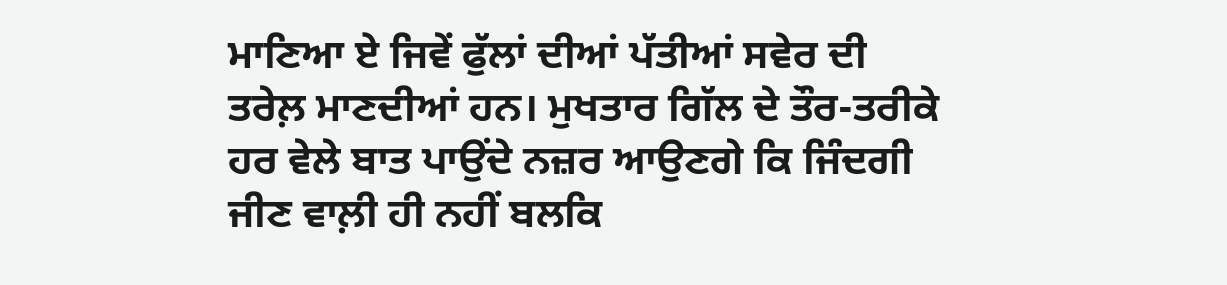ਮਾਣਿਆ ਏ ਜਿਵੇਂ ਫੁੱਲਾਂ ਦੀਆਂ ਪੱਤੀਆਂ ਸਵੇਰ ਦੀ ਤਰੇਲ਼ ਮਾਣਦੀਆਂ ਹਨ। ਮੁਖਤਾਰ ਗਿੱਲ ਦੇ ਤੌਰ-ਤਰੀਕੇ ਹਰ ਵੇਲੇ ਬਾਤ ਪਾਉਂਦੇ ਨਜ਼ਰ ਆਉਣਗੇ ਕਿ ਜਿੰਦਗੀ ਜੀਣ ਵਾਲ਼ੀ ਹੀ ਨਹੀਂ ਬਲਕਿ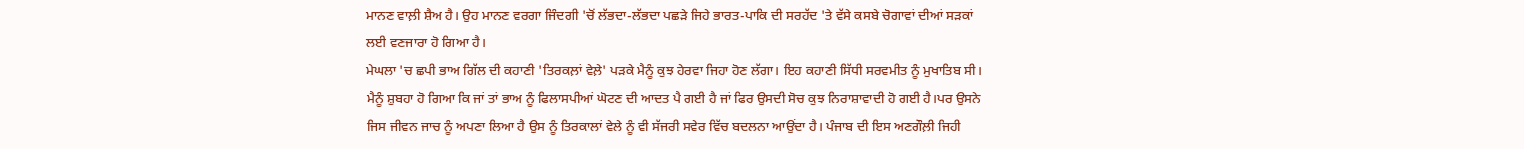ਮਾਨਣ ਵਾਲ਼ੀ ਸ਼ੈਅ ਹੈ। ਉਹ ਮਾਨਣ ਵਰਗਾ ਜਿੰਦਗੀ 'ਚੋਂ ਲੱਭਦਾ-ਲੱਭਦਾ ਪਛੜੇ ਜਿਹੇ ਭਾਰਤ-ਪਾਕਿ ਦੀ ਸਰਹੱਦ 'ਤੇ ਵੱਸੇ ਕਸਬੇ ਚੋਗਾਵਾਂ ਦੀਆਂ ਸੜਕਾਂ ਲਈ ਵਣਜਾਰਾ ਹੋ ਗਿਆ ਹੈ।
ਮੇਘਲਾ 'ਚ ਛਪੀ ਭਾਅ ਗਿੱਲ ਦੀ ਕਹਾਣੀ 'ਤਿਰਕਲ਼ਾਂ ਵੇਲ਼ੇ' ਪੜਕੇ ਮੈਨੂੰ ਕੁਝ ਹੇਰਵਾ ਜਿਹਾ ਹੋਣ ਲੱਗਾ। ਇਹ ਕਹਾਣੀ ਸਿੱਧੀ ਸਰਵਮੀਤ ਨੂੰ ਮੁਖਾਤਿਬ ਸੀ। ਮੈਨੂੰ ਸ਼ੁਬਹਾ ਹੋ ਗਿਆ ਕਿ ਜਾਂ ਤਾਂ ਭਾਅ ਨੂੰ ਫਿਲਾਸਪੀਆਂ ਘੋਟਣ ਦੀ ਆਦਤ ਪੈ ਗਈ ਹੈ ਜਾਂ ਫਿਰ ਉਸਦੀ ਸੋਚ ਕੁਝ ਨਿਰਾਸ਼ਾਵਾਦੀ ਹੋ ਗਈ ਹੈ।ਪਰ ਉਸਨੇ ਜਿਸ ਜੀਵਨ ਜਾਚ ਨੂੰ ਅਪਣਾ ਲਿਆ ਹੈ ਉਸ ਨੂੰ ਤਿਰਕਾਲਾਂ ਵੇਲੇ ਨੂੰ ਵੀ ਸੱਜਰੀ ਸਵੇਰ ਵਿੱਚ ਬਦਲਨਾ ਆਉਂਦਾ ਹੈ। ਪੰਜਾਬ ਦੀ ਇਸ ਅਣਗੌਲ਼ੀ ਜਿਹੀ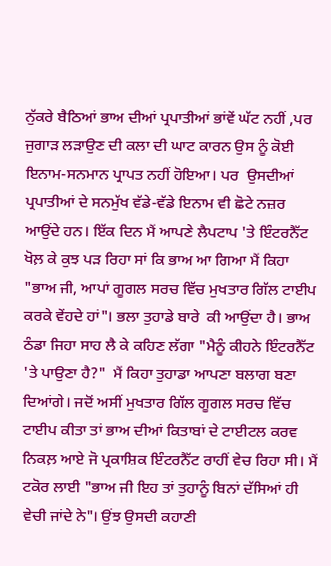ਨੁੱਕਰੇ ਬੈਠਿਆਂ ਭਾਅ ਦੀਆਂ ਪ੍ਰਪਾਤੀਆਂ ਭਾਂਵੇਂ ਘੱਟ ਨਹੀਂ ,ਪਰ ਜੁਗਾੜ ਲੜਾਉਣ ਦੀ ਕਲਾ ਦੀ ਘਾਟ ਕਾਰਨ ਉਸ ਨੂੰ ਕੋਈ ਇਨਾਮ-ਸਨਮਾਨ ਪ੍ਰਾਪਤ ਨਹੀਂ ਹੋਇਆ। ਪਰ  ਉਸਦੀਆਂ ਪ੍ਰਪਾਤੀਆਂ ਦੇ ਸਨਮੁੱਖ ਵੱਡੇ-ਵੱਡੇ ਇਨਾਮ ਵੀ ਛੋਟੇ ਨਜ਼ਰ ਆਉਂਦੇ ਹਨ। ਇੱਕ ਦਿਨ ਮੈਂ ਆਪਣੇ ਲੈਪਟਾਪ 'ਤੇ ਇੰਟਰਨੈੱਟ ਖੋਲ਼ ਕੇ ਕੁਝ ਪੜ ਰਿਹਾ ਸਾਂ ਕਿ ਭਾਅ ਆ ਗਿਆ ਮੈਂ ਕਿਹਾ "ਭਾਅ ਜੀ, ਆਪਾਂ ਗੂਗਲ ਸਰਚ ਵਿੱਚ ਮੁਖਤਾਰ ਗਿੱਲ ਟਾਈਪ ਕਰਕੇ ਵੇਂਹਦੇ ਹਾਂ"। ਭਲਾ ਤੁਹਾਡੇ ਬਾਰੇ  ਕੀ ਆਉਂਦਾ ਹੈ। ਭਾਅ ਠੰਡਾ ਜਿਹਾ ਸਾਹ ਲੈ ਕੇ ਕਹਿਣ ਲੱਗਾ "ਮੈਨੂੰ ਕੀਹਨੇ ਇੰਟਰਨੈੱਟ 'ਤੇ ਪਾਉਣਾ ਹੈ?"  ਮੈਂ ਕਿਹਾ ਤੁਹਾਡਾ ਆਪਣਾ ਬਲਾਗ ਬਣਾ ਦਿਆਂਗੇ। ਜਦੋਂ ਅਸੀਂ ਮੁਖਤਾਰ ਗਿੱਲ ਗੂਗਲ ਸਰਚ ਵਿੱਚ ਟਾਈਪ ਕੀਤਾ ਤਾਂ ਭਾਅ ਦੀਆਂ ਕਿਤਾਬਾਂ ਦੇ ਟਾਈਟਲ ਕਰਵ ਨਿਕਲ਼ ਆਏ ਜੋ ਪ੍ਰਕਾਸ਼ਿਕ ਇੰਟਰਨੈੱਟ ਰਾਹੀਂ ਵੇਚ ਰਿਹਾ ਸੀ। ਮੈਂ ਟਕੋਰ ਲਾਈ "ਭਾਅ ਜੀ ਇਹ ਤਾਂ ਤੁਹਾਨੂੰ ਬਿਨਾਂ ਦੱਸਿਆਂ ਹੀ ਵੇਚੀ ਜਾਂਦੇ ਨੇ"। ਉਂਝ ਉਸਦੀ ਕਹਾਣੀ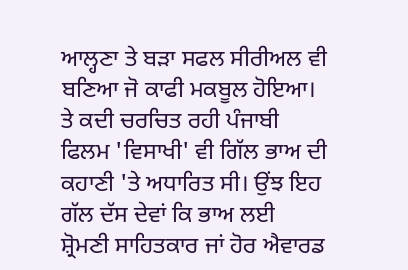ਆਲ੍ਹਣਾ ਤੇ ਬੜਾ ਸਫਲ ਸੀਰੀਅਲ ਵੀ ਬਣਿਆ ਜੋ ਕਾਫੀ ਮਕਬੂਲ ਹੋਇਆ। ਤੇ ਕਦੀ ਚਰਚਿਤ ਰਹੀ ਪੰਜਾਬੀ ਫਿਲਮ 'ਵਿਸਾਖੀ' ਵੀ ਗਿੱਲ ਭਾਅ ਦੀ ਕਹਾਣੀ 'ਤੇ ਅਧਾਰਿਤ ਸੀ। ਉਂਝ ਇਹ ਗੱਲ ਦੱਸ ਦੇਵਾਂ ਕਿ ਭਾਅ ਲਈ ਸ਼੍ਰੋਮਣੀ ਸਾਹਿਤਕਾਰ ਜਾਂ ਹੋਰ ਐਵਾਰਡ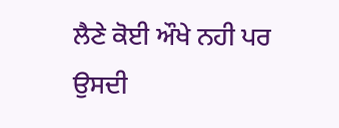ਲੈਣੇ ਕੋਈ ਔਖੇ ਨਹੀ ਪਰ ਉਸਦੀ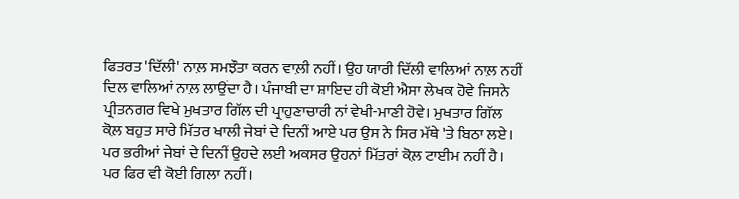ਫਿਤਰਤ 'ਦਿੱਲੀ' ਨਾਲ਼ ਸਮਝੌਤਾ ਕਰਨ ਵਾਲ਼ੀ ਨਹੀਂ। ਉਹ ਯਾਰੀ ਦਿੱਲੀ ਵਾਲਿਆਂ ਨਾਲ਼ ਨਹੀਂ ਦਿਲ ਵਾਲਿਆਂ ਨਾਲ਼ ਲਾਉਂਦਾ ਹੈ। ਪੰਜਾਬੀ ਦਾ ਸ਼ਾਇਦ ਹੀ ਕੋਈ ਐਸਾ ਲੇਖਕ ਹੋਵੇ ਜਿਸਨੇ   ਪ੍ਰੀਤਨਗਰ ਵਿਖੇ ਮੁਖਤਾਰ ਗਿੱਲ ਦੀ ਪ੍ਰਾਹੁਣਾਚਾਰੀ ਨਾਂ ਵੇਖੀ-ਮਾਣੀ ਹੋਵੇ। ਮੁਖਤਾਰ ਗਿੱਲ ਕੋਲ਼ ਬਹੁਤ ਸਾਰੇ ਮਿੱਤਰ ਖਾਲੀ ਜੇਬਾਂ ਦੇ ਦਿਨੀਂ ਆਏ ਪਰ ਉਸ ਨੇ ਸਿਰ ਮੱਥੇ 'ਤੇ ਬਿਠਾ ਲਏ। ਪਰ ਭਰੀਆਂ ਜੇਬਾਂ ਦੇ ਦਿਨੀਂ ਉਹਦੇ ਲਈ ਅਕਸਰ ਉਹਨਾਂ ਮਿੱਤਰਾਂ ਕੋਲ਼ ਟਾਈਮ ਨਹੀਂ ਹੈ। ਪਰ ਫਿਰ ਵੀ ਕੋਈ ਗਿਲਾ ਨਹੀਂ।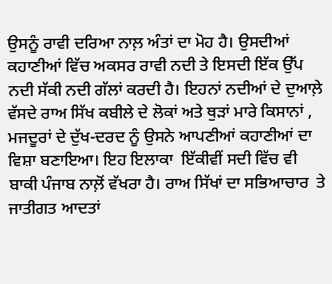ਉਸਨੂੰ ਰਾਵੀ ਦਰਿਆ ਨਾਲ਼ ਅੰਤਾਂ ਦਾ ਮੋਹ ਹੈ। ਉਸਦੀਆਂ ਕਹਾਣੀਆਂ ਵਿੱਚ ਅਕਸਰ ਰਾਵੀ ਨਦੀ ਤੇ ਇਸਦੀ ਇੱਕ ਉੱਪ ਨਦੀ ਸੱਕੀ ਨਦੀ ਗੱਲਾਂ ਕਰਦੀ ਹੈ। ਇਹਨਾਂ ਨਦੀਆਂ ਦੇ ਦੁਆਲ਼ੇ ਵੱਸਦੇ ਰਾਅ ਸਿੱਖ ਕਬੀਲੇ ਦੇ ਲੋਕਾਂ ਅਤੇ ਥੁੜਾਂ ਮਾਰੇ ਕਿਸਾਨਾਂ , ਮਜਦੂਰਾਂ ਦੇ ਦੁੱਖ-ਦਰਦ ਨੂੰ ਉਸਨੇ ਆਪਣੀਆਂ ਕਹਾਣੀਆਂ ਦਾ ਵਿਸ਼ਾ ਬਣਾਇਆ। ਇਹ ਇਲਾਕਾ  ਇੱਕੀਵੀਂ ਸਦੀ ਵਿੱਚ ਵੀ ਬਾਕੀ ਪੰਜਾਬ ਨਾਲ਼ੋਂ ਵੱਖਰਾ ਹੈ। ਰਾਅ ਸਿੱਖਾਂ ਦਾ ਸਭਿਆਚਾਰ  ਤੇ ਜਾਤੀਗਤ ਆਦਤਾਂ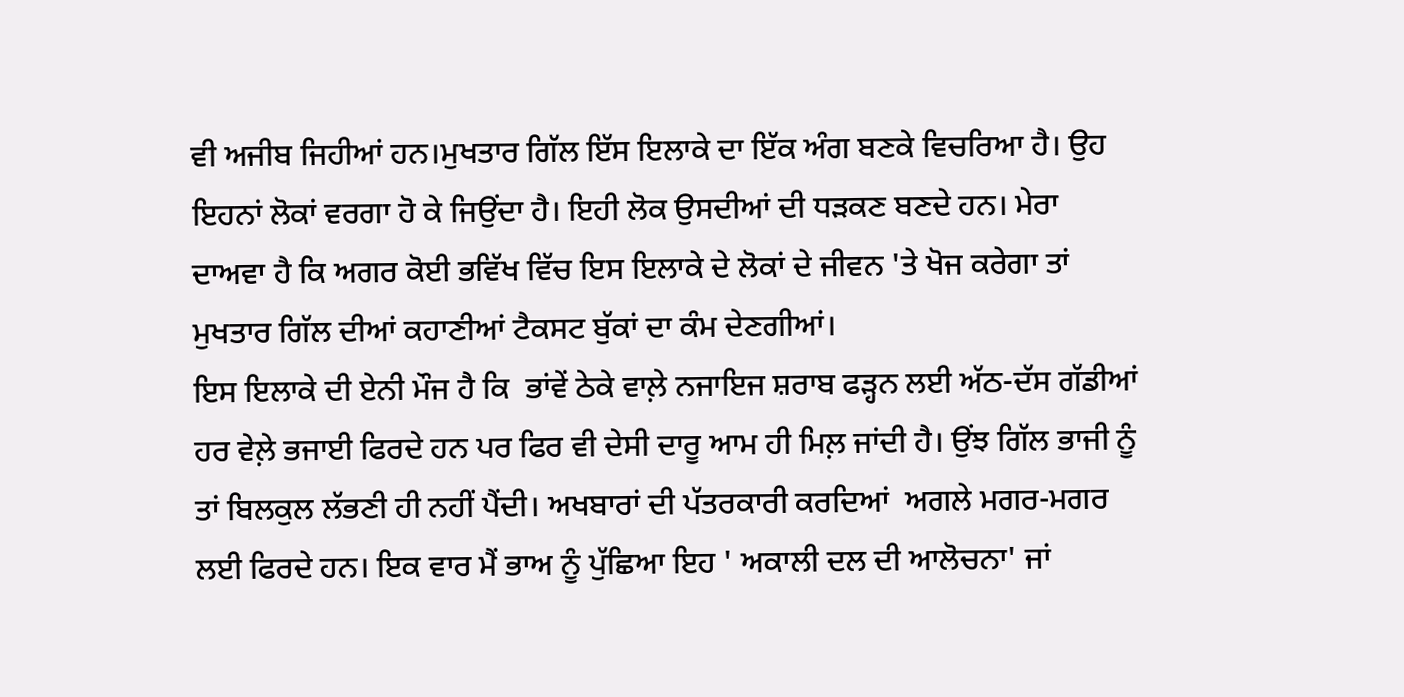ਵੀ ਅਜੀਬ ਜਿਹੀਆਂ ਹਨ।ਮੁਖਤਾਰ ਗਿੱਲ ਇੱਸ ਇਲਾਕੇ ਦਾ ਇੱਕ ਅੰਗ ਬਣਕੇ ਵਿਚਰਿਆ ਹੈ। ਉਹ ਇਹਨਾਂ ਲੋਕਾਂ ਵਰਗਾ ਹੋ ਕੇ ਜਿਉਂਦਾ ਹੈ। ਇਹੀ ਲੋਕ ਉਸਦੀਆਂ ਦੀ ਧੜਕਣ ਬਣਦੇ ਹਨ। ਮੇਰਾ ਦਾਅਵਾ ਹੈ ਕਿ ਅਗਰ ਕੋਈ ਭਵਿੱਖ ਵਿੱਚ ਇਸ ਇਲਾਕੇ ਦੇ ਲੋਕਾਂ ਦੇ ਜੀਵਨ 'ਤੇ ਖੋਜ ਕਰੇਗਾ ਤਾਂ ਮੁਖਤਾਰ ਗਿੱਲ ਦੀਆਂ ਕਹਾਣੀਆਂ ਟੈਕਸਟ ਬੁੱਕਾਂ ਦਾ ਕੰਮ ਦੇਣਗੀਆਂ।
ਇਸ ਇਲਾਕੇ ਦੀ ਏਨੀ ਮੌਜ ਹੈ ਕਿ  ਭਾਂਵੇਂ ਠੇਕੇ ਵਾਲ਼ੇ ਨਜਾਇਜ ਸ਼ਰਾਬ ਫੜ੍ਹਨ ਲਈ ਅੱਠ-ਦੱਸ ਗੱਡੀਆਂ ਹਰ ਵੇਲ਼ੇ ਭਜਾਈ ਫਿਰਦੇ ਹਨ ਪਰ ਫਿਰ ਵੀ ਦੇਸੀ ਦਾਰੂ ਆਮ ਹੀ ਮਿਲ਼ ਜਾਂਦੀ ਹੈ। ਉਂਝ ਗਿੱਲ ਭਾਜੀ ਨੂੰ ਤਾਂ ਬਿਲਕੁਲ ਲੱਭਣੀ ਹੀ ਨਹੀਂ ਪੈਂਦੀ। ਅਖਬਾਰਾਂ ਦੀ ਪੱਤਰਕਾਰੀ ਕਰਦਿਆਂ  ਅਗਲੇ ਮਗਰ-ਮਗਰ ਲਈ ਫਿਰਦੇ ਹਨ। ਇਕ ਵਾਰ ਮੈਂ ਭਾਅ ਨੂੰ ਪੁੱਛਿਆ ਇਹ ' ਅਕਾਲੀ ਦਲ ਦੀ ਆਲੋਚਨਾ' ਜਾਂ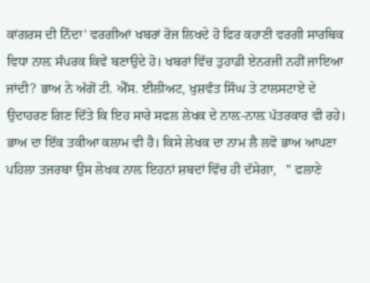ਕਾਂਗਰਸ ਦੀ ਨਿੰਦਾ' ਵਰਗੀਆਂ ਖਬਰਾਂ ਰੋਜ ਲਿਖਦੇ ਹੋ ਫਿਰ ਕਹਾਣੀ ਵਰਗੀ ਸਾਰਥਿਕ ਵਿਧਾ ਨਾਲ਼ ਸੰਪਰਕ ਕਿਵੇਂ ਬਣਾਉਦੇ ਹੋ। ਖਬਰਾਂ ਵਿੱਚ ਤੁਹਾਡੀ ਏਨਰਜੀ ਨਹੀਂ ਜਾਇਆ ਜਾਂਦੀ? ਭਾਅ ਨੇ ਅੱਗੋਂ ਟੀ. ਐੱਸ. ਈਲੀਅਟ, ਖੁਸ਼ਵੰਤ ਸਿੰਘ ਤੇ ਟਾਲਸਟਾਏ ਦੇ ਉਦਾਹਰਣ ਗਿਣ ਦਿੱਤੇ ਕਿ ਇਹ ਸਾਰੇ ਸਫਲ ਲੇਖਕ ਦੇ ਨਾਲ਼-ਨਾਲ਼ ਪੱਤਰਕਾਰ ਵੀ ਰਹੇ। ਭਾਅ ਦਾ ਇੱਕ ਤਕੀਆ ਕਲਾਮ ਵੀ ਹੈ। ਕਿਸੇ ਲੇਖਕ ਦਾ ਨਾਮ ਲੈ ਲਵੋ ਭਾਅ ਆਪਣਾ ਪਹਿਲਾ ਤਜਰਬਾ ਉਸ ਲੇਖਕ ਨਾਲ਼ ਇਹਨਾਂ ਸ਼ਬਦਾਂ ਵਿੱਚ ਹੀ ਦੱਸੇਗਾ,   " ਫਲਾਣੇ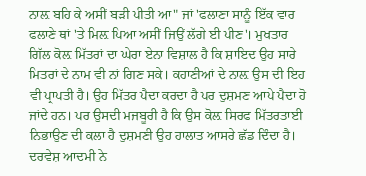ਨਾਲ਼ ਬਹਿ ਕੇ ਅਸੀਂ ਬੜੀ ਪੀਤੀ ਆ" ਜਾਂ 'ਫਲਾਣਾ ਸਾਨੂੰ ਇੱਕ ਵਾਰ ਫਲਾਣੇ ਥਾਂ 'ਤੇ ਮਿਲ਼ ਪਿਆ ਅਸੀਂ ਜਿਉਂ ਲੱਗੇ ਈ ਪੀਣ'। ਮੁਖਤਾਰ ਗਿੱਲ ਕੋਲ਼ ਮਿੱਤਰਾਂ ਦਾ ਘੇਰਾ ਏਨਾ ਵਿਸ਼ਾਲ ਹੈ ਕਿ ਸ਼ਾਇਦ ਉਹ ਸਾਰੇ ਮਿਤਰਾਂ ਦੇ ਨਾਮ ਵੀ ਨਾਂ ਗਿਣ ਸਕੇ। ਕਹਾਣੀਆਂ ਦੇ ਨਾਲ਼ ਉਸ ਦੀ ਇਹ ਵੀ ਪ੍ਰਾਪਤੀ ਹੈ। ਉਹ ਮਿੱਤਰ ਪੈਦਾ ਕਰਦਾ ਹੈ ਪਰ ਦੁਸ਼ਮਣ ਆਪੇ ਪੈਦਾ ਹੋ ਜਾਂਦੇ ਹਨ। ਪਰ ਉਸਦੀ ਮਜਬੂਰੀ ਹੈ ਕਿ ਉਸ ਕੋਲ਼ ਸਿਰਫ ਮਿੱਤਰਤਾਈ ਨਿਭਾਉਣ ਦੀ ਕਲਾ ਹੈ ਦੁਸ਼ਮਣੀ ਉਹ ਹਾਲਾਤ ਆਸਰੇ ਛੱਡ ਦਿੰਦਾ ਹੈ। ਦਰਵੇਸ਼ ਆਦਮੀ ਨੇ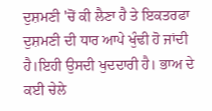ਦੁਸ਼ਮਣੀ 'ਚੋਂ ਕੀ ਲੈਣਾ ਹੈ ਤੇ ਇਕਤਰਫਾ ਦੁਸ਼ਮਣੀ ਦੀ ਧਾਰ ਆਪੇ ਖੁੰਢੀ ਹੋ ਜਾਂਦੀ ਹੈ।ਇਹੀ ਉਸਦੀ ਖੁਦਦਾਰੀ ਹੈ। ਭਾਅ ਦੇ ਕਈ ਚੇਲੇ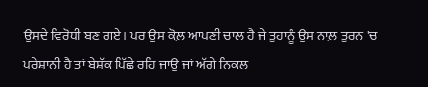ਉਸਦੇ ਵਿਰੋਧੀ ਬਣ ਗਏ। ਪਰ ਉਸ ਕੋਲ਼ ਆਪਣੀ ਚਾਲ ਹੈ ਜੇ ਤੁਹਾਨੂੰ ਉਸ ਨਾਲ਼ ਤੁਰਨ 'ਚ ਪਰੇਸ਼ਾਨੀ ਹੈ ਤਾਂ ਬੇਸ਼ੱਕ ਪਿੱਛੇ ਰਹਿ ਜਾਉ ਜਾਂ ਅੱਗੇ ਨਿਕਲ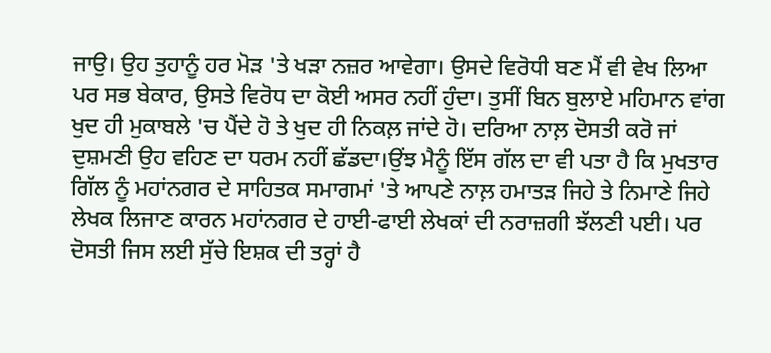ਜਾਉ। ਉਹ ਤੁਹਾਨੂੰ ਹਰ ਮੋੜ 'ਤੇ ਖੜਾ ਨਜ਼ਰ ਆਵੇਗਾ। ਉਸਦੇ ਵਿਰੋਧੀ ਬਣ ਮੈਂ ਵੀ ਵੇਖ ਲਿਆ ਪਰ ਸਭ ਬੇਕਾਰ, ਉਸਤੇ ਵਿਰੋਧ ਦਾ ਕੋਈ ਅਸਰ ਨਹੀਂ ਹੁੰਦਾ। ਤੁਸੀਂ ਬਿਨ ਬੁਲਾਏ ਮਹਿਮਾਨ ਵਾਂਗ ਖੁਦ ਹੀ ਮੁਕਾਬਲੇ 'ਚ ਪੈਂਦੇ ਹੋ ਤੇ ਖੁਦ ਹੀ ਨਿਕਲ਼ ਜਾਂਦੇ ਹੋ। ਦਰਿਆ ਨਾਲ਼ ਦੋਸਤੀ ਕਰੋ ਜਾਂ ਦੁਸ਼ਮਣੀ ਉਹ ਵਹਿਣ ਦਾ ਧਰਮ ਨਹੀਂ ਛੱਡਦਾ।ਉਂਝ ਮੈਨੂੰ ਇੱਸ ਗੱਲ ਦਾ ਵੀ ਪਤਾ ਹੈ ਕਿ ਮੁਖਤਾਰ ਗਿੱਲ ਨੂੰ ਮਹਾਂਨਗਰ ਦੇ ਸਾਹਿਤਕ ਸਮਾਗਮਾਂ 'ਤੇ ਆਪਣੇ ਨਾਲ਼ ਹਮਾਤੜ ਜਿਹੇ ਤੇ ਨਿਮਾਣੇ ਜਿਹੇ ਲੇਖਕ ਲਿਜਾਣ ਕਾਰਨ ਮਹਾਂਨਗਰ ਦੇ ਹਾਈ-ਫਾਈ ਲੇਖਕਾਂ ਦੀ ਨਰਾਜ਼ਗੀ ਝੱਲਣੀ ਪਈ। ਪਰ ਦੋਸਤੀ ਜਿਸ ਲਈ ਸੁੱਚੇ ਇਸ਼ਕ ਦੀ ਤਰ੍ਹਾਂ ਹੈ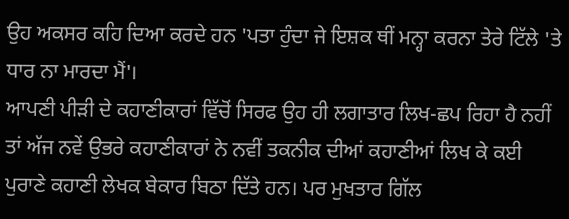ਉਹ ਅਕਸਰ ਕਹਿ ਦਿਆ ਕਰਦੇ ਹਨ 'ਪਤਾ ਹੁੰਦਾ ਜੇ ਇਸ਼ਕ ਥੀਂ ਮਨ੍ਹਾ ਕਰਨਾ ਤੇਰੇ ਟਿੱਲੇ 'ਤੇ ਧਾਰ ਨਾ ਮਾਰਦਾ ਮੈਂ'।
ਆਪਣੀ ਪੀੜੀ ਦੇ ਕਹਾਣੀਕਾਰਾਂ ਵਿੱਚੋਂ ਸਿਰਫ ਉਹ ਹੀ ਲਗਾਤਾਰ ਲਿਖ-ਛਪ ਰਿਹਾ ਹੈ ਨਹੀਂ ਤਾਂ ਅੱਜ ਨਵੇਂ ਉਭਰੇ ਕਹਾਣੀਕਾਰਾਂ ਨੇ ਨਵੀਂ ਤਕਨੀਕ ਦੀਆਂ ਕਹਾਣੀਆਂ ਲਿਖ ਕੇ ਕਈ ਪੁਰਾਣੇ ਕਹਾਣੀ ਲੇਖਕ ਬੇਕਾਰ ਬਿਠਾ ਦਿੱਤੇ ਹਨ। ਪਰ ਮੁਖਤਾਰ ਗਿੱਲ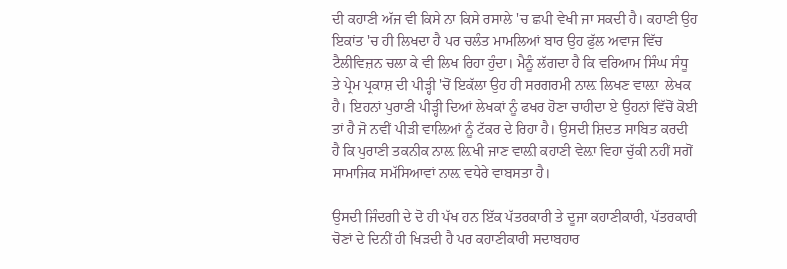ਦੀ ਕਹਾਣੀ ਅੱਜ ਵੀ ਕਿਸੇ ਨਾ ਕਿਸੇ ਰਸਾਲੇ 'ਚ ਛਪੀ ਵੇਖੀ ਜਾ ਸਕਦੀ ਹੈ। ਕਹਾਣੀ ਉਹ ਇਕਾਂਤ 'ਚ ਹੀ ਲਿਖਦਾ ਹੈ ਪਰ ਚਲੰਤ ਮਾਮਲਿਆਂ ਬਾਰ ਉਹ ਫੁੱਲ ਅਵਾਜ ਵਿੱਚ  ਟੈਲੀਵਿਜ਼ਨ ਚਲਾ ਕੇ ਵੀ ਲਿਖ ਰਿਹਾ ਹੁੰਦਾ। ਮੈਨੂੰ ਲੱਗਦਾ ਹੈ ਕਿ ਵਰਿਆਮ ਸਿੰਘ ਸੰਧੂ ਤੇ ਪ੍ਰੇਮ ਪ੍ਰਕਾਸ਼ ਦੀ ਪੀੜ੍ਹੀ 'ਚੋਂ ਇਕੱਲਾ ਉਹ ਹੀ ਸਰਗਰਮੀ ਨਾਲ਼ ਲਿਖਣ ਵਾਲ਼ਾ  ਲੇਖਕ ਹੈ। ਇਹਨਾਂ ਪੁਰਾਣੀ ਪੀੜ੍ਹੀ ਦਿਆਂ ਲੇਖਕਾਂ ਨੂੰ ਫਖਰ ਹੋਣਾ ਚਾਹੀਦਾ ਏ ਉਹਨਾਂ ਵਿੱਚੋਂ ਕੋਈ ਤਾਂ ਹੈ ਜੋ ਨਵੀਂ ਪੀੜੀ ਵਾਲ਼ਿਆਂ ਨੂੰ ਟੱਕਰ ਦੇ ਰਿਹਾ ਹੈ। ਉਸਦੀ ਸ਼ਿਦਤ ਸਾਬਿਤ ਕਰਦੀ ਹੈ ਕਿ ਪੁਰਾਣੀ ਤਕਨੀਕ ਨਾਲ਼ ਲ਼ਿਖੀ ਜਾਣ ਵਾਲ਼ੀ ਕਹਾਣੀ ਵੇਲ਼ਾ ਵਿਹਾ ਚੁੱਕੀ ਨਹੀਂ ਸਗੋਂ ਸਾਮਾਜਿਕ ਸਮੱਸਿਆਵਾਂ ਨਾਲ਼ ਵਧੇਰੇ ਵਾਬਸਤਾ ਹੈ।

ਉਸਦੀ ਜਿੰਦਗੀ ਦੇ ਦੋ ਹੀ ਪੱਖ ਹਨ ਇੱਕ ਪੱਤਰਕਾਰੀ ਤੇ ਦੂਜਾ ਕਹਾਣੀਕਾਰੀ, ਪੱਤਰਕਾਰੀ ਚੋਣਾਂ ਦੇ ਦਿਨੀਂ ਹੀ ਖਿੜਦੀ ਹੈ ਪਰ ਕਹਾਣੀਕਾਰੀ ਸਦਾਬਹਾਰ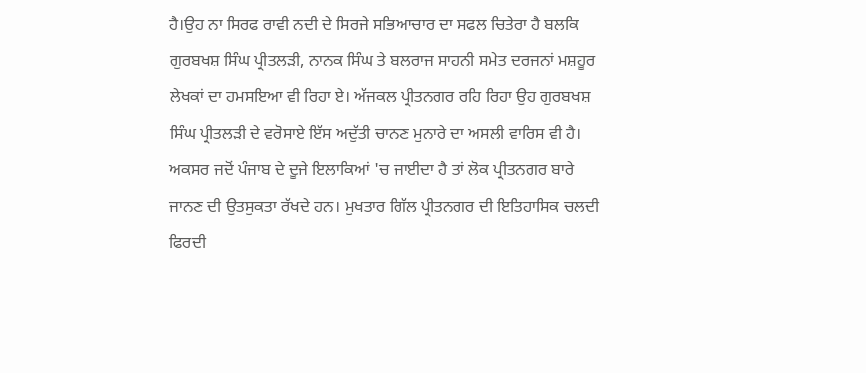ਹੈ।ਉਹ ਨਾ ਸਿਰਫ ਰਾਵੀ ਨਦੀ ਦੇ ਸਿਰਜੇ ਸਭਿਆਚਾਰ ਦਾ ਸਫਲ ਚਿਤੇਰਾ ਹੈ ਬਲਕਿ ਗੁਰਬਖਸ਼ ਸਿੰਘ ਪ੍ਰੀਤਲੜੀ, ਨਾਨਕ ਸਿੰਘ ਤੇ ਬਲਰਾਜ ਸਾਹਨੀ ਸਮੇਤ ਦਰਜਨਾਂ ਮਸ਼ਹੂਰ ਲੇਖਕਾਂ ਦਾ ਹਮਸਇਆ ਵੀ ਰਿਹਾ ਏ। ਅੱਜਕਲ ਪ੍ਰੀਤਨਗਰ ਰਹਿ ਰਿਹਾ ਉਹ ਗੁਰਬਖਸ਼ ਸਿੰਘ ਪ੍ਰੀਤਲੜੀ ਦੇ ਵਰੋਸਾਏ ਇੱਸ ਅਦੁੱਤੀ ਚਾਨਣ ਮੁਨਾਰੇ ਦਾ ਅਸਲੀ ਵਾਰਿਸ ਵੀ ਹੈ। ਅਕਸਰ ਜਦੋਂ ਪੰਜਾਬ ਦੇ ਦੂਜੇ ਇਲਾਕਿਆਂ 'ਚ ਜਾਈਦਾ ਹੈ ਤਾਂ ਲੋਕ ਪ੍ਰੀਤਨਗਰ ਬਾਰੇ ਜਾਨਣ ਦੀ ਉਤਸੁਕਤਾ ਰੱਖਦੇ ਹਨ। ਮੁਖਤਾਰ ਗਿੱਲ ਪ੍ਰੀਤਨਗਰ ਦੀ ਇਤਿਹਾਸਿਕ ਚਲਦੀ ਫਿਰਦੀ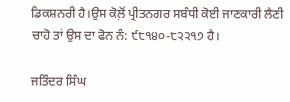ਡਿਕਸ਼ਨਰੀ ਹੈ।ਉਸ ਕੋਲ਼ੋਂ ਪ੍ਰੀਤਨਗਰ ਸਬੰਧੀ ਕੋਈ ਜਾਣਕਾਰੀ ਲੈਣੀ ਚਾਹੋ ਤਾਂ ਉਸ ਦਾ ਫੋਨ ਨੰ: ੯੮੧੪੦-੮੨੨੧੭ ਹੈ।

ਜਤਿੰਦਰ ਸਿੰਘ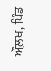ਔਲ਼ਖ, ਪਿੰਡ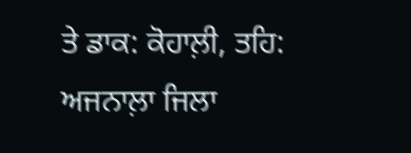ਤੇ ਡਾਕ: ਕੋਹਾਲ਼ੀ, ਤਹਿ: ਅਜਨਾਲ਼ਾ ਜਿਲਾ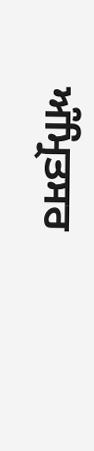ਅੰਮ੍ਰਿਤਸਰ